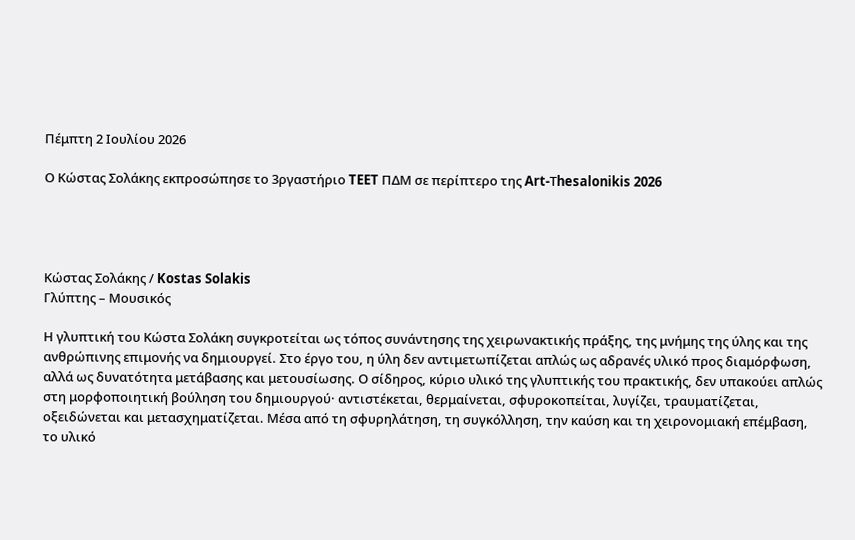Πέμπτη 2 Ιουλίου 2026

Ο Κώστας Σολάκης εκπροσώπησε το 3ργαστήριο TEET ΠΔΜ σε περίπτερο της Art-Τhesalonikis 2026




Κώστας Σολάκης / Kostas Solakis
Γλύπτης – Μουσικός

Η γλυπτική του Κώστα Σολάκη συγκροτείται ως τόπος συνάντησης της χειρωνακτικής πράξης, της μνήμης της ύλης και της ανθρώπινης επιμονής να δημιουργεί. Στο έργο του, η ύλη δεν αντιμετωπίζεται απλώς ως αδρανές υλικό προς διαμόρφωση, αλλά ως δυνατότητα μετάβασης και μετουσίωσης. Ο σίδηρος, κύριο υλικό της γλυπτικής του πρακτικής, δεν υπακούει απλώς στη μορφοποιητική βούληση του δημιουργού· αντιστέκεται, θερμαίνεται, σφυροκοπείται, λυγίζει, τραυματίζεται, οξειδώνεται και μετασχηματίζεται. Μέσα από τη σφυρηλάτηση, τη συγκόλληση, την καύση και τη χειρονομιακή επέμβαση, το υλικό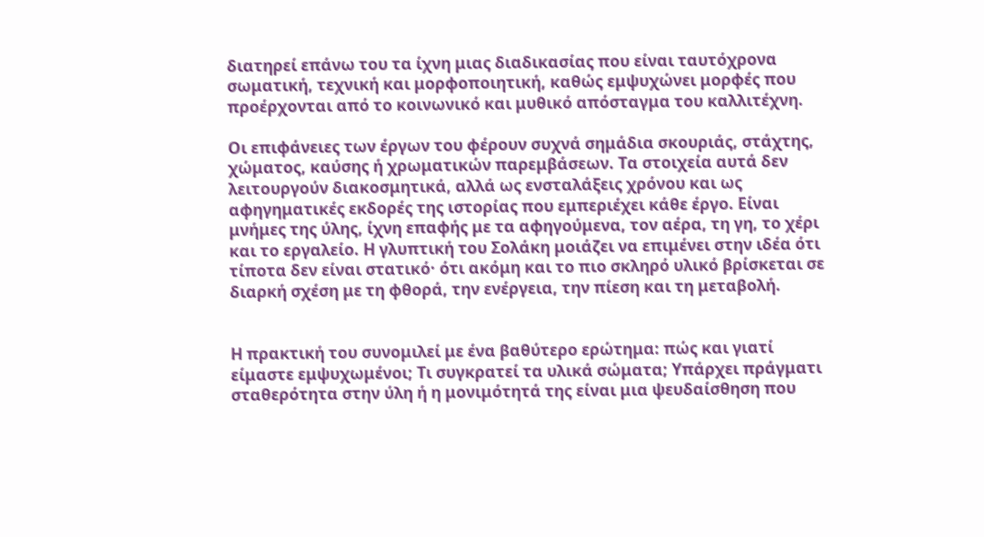διατηρεί επάνω του τα ίχνη μιας διαδικασίας που είναι ταυτόχρονα σωματική, τεχνική και μορφοποιητική, καθώς εμψυχώνει μορφές που προέρχονται από το κοινωνικό και μυθικό απόσταγμα του καλλιτέχνη.

Οι επιφάνειες των έργων του φέρουν συχνά σημάδια σκουριάς, στάχτης, χώματος, καύσης ή χρωματικών παρεμβάσεων. Τα στοιχεία αυτά δεν λειτουργούν διακοσμητικά, αλλά ως ενσταλάξεις χρόνου και ως αφηγηματικές εκδορές της ιστορίας που εμπεριέχει κάθε έργο. Είναι μνήμες της ύλης, ίχνη επαφής με τα αφηγούμενα, τον αέρα, τη γη, το χέρι και το εργαλείο. Η γλυπτική του Σολάκη μοιάζει να επιμένει στην ιδέα ότι τίποτα δεν είναι στατικό· ότι ακόμη και το πιο σκληρό υλικό βρίσκεται σε διαρκή σχέση με τη φθορά, την ενέργεια, την πίεση και τη μεταβολή.


Η πρακτική του συνομιλεί με ένα βαθύτερο ερώτημα: πώς και γιατί είμαστε εμψυχωμένοι; Τι συγκρατεί τα υλικά σώματα; Υπάρχει πράγματι σταθερότητα στην ύλη ή η μονιμότητά της είναι μια ψευδαίσθηση που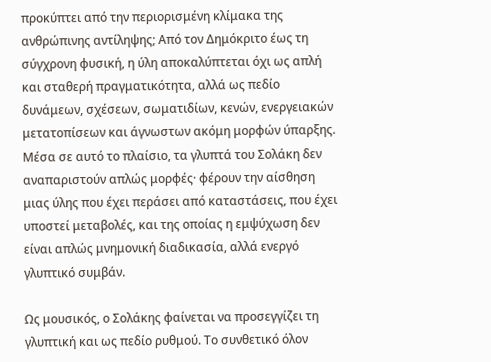προκύπτει από την περιορισμένη κλίμακα της ανθρώπινης αντίληψης; Από τον Δημόκριτο έως τη σύγχρονη φυσική, η ύλη αποκαλύπτεται όχι ως απλή και σταθερή πραγματικότητα, αλλά ως πεδίο δυνάμεων, σχέσεων, σωματιδίων, κενών, ενεργειακών μετατοπίσεων και άγνωστων ακόμη μορφών ύπαρξης. Μέσα σε αυτό το πλαίσιο, τα γλυπτά του Σολάκη δεν αναπαριστούν απλώς μορφές· φέρουν την αίσθηση μιας ύλης που έχει περάσει από καταστάσεις, που έχει υποστεί μεταβολές, και της οποίας η εμψύχωση δεν είναι απλώς μνημονική διαδικασία, αλλά ενεργό γλυπτικό συμβάν.

Ως μουσικός, ο Σολάκης φαίνεται να προσεγγίζει τη γλυπτική και ως πεδίο ρυθμού. Το συνθετικό όλον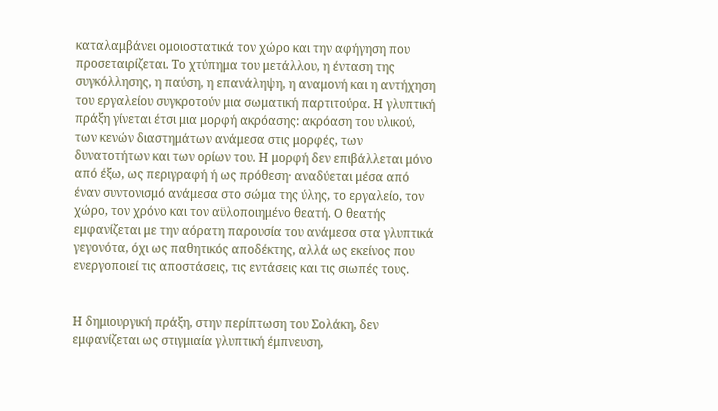καταλαμβάνει ομοιοστατικά τον χώρο και την αφήγηση που προσεταιρίζεται. Το χτύπημα του μετάλλου, η ένταση της συγκόλλησης, η παύση, η επανάληψη, η αναμονή και η αντήχηση του εργαλείου συγκροτούν μια σωματική παρτιτούρα. Η γλυπτική πράξη γίνεται έτσι μια μορφή ακρόασης: ακρόαση του υλικού, των κενών διαστημάτων ανάμεσα στις μορφές, των δυνατοτήτων και των ορίων του. Η μορφή δεν επιβάλλεται μόνο από έξω, ως περιγραφή ή ως πρόθεση· αναδύεται μέσα από έναν συντονισμό ανάμεσα στο σώμα της ύλης, το εργαλείο, τον χώρο, τον χρόνο και τον αϋλοποιημένο θεατή. Ο θεατής εμφανίζεται με την αόρατη παρουσία του ανάμεσα στα γλυπτικά γεγονότα, όχι ως παθητικός αποδέκτης, αλλά ως εκείνος που ενεργοποιεί τις αποστάσεις, τις εντάσεις και τις σιωπές τους.


Η δημιουργική πράξη, στην περίπτωση του Σολάκη, δεν εμφανίζεται ως στιγμιαία γλυπτική έμπνευση,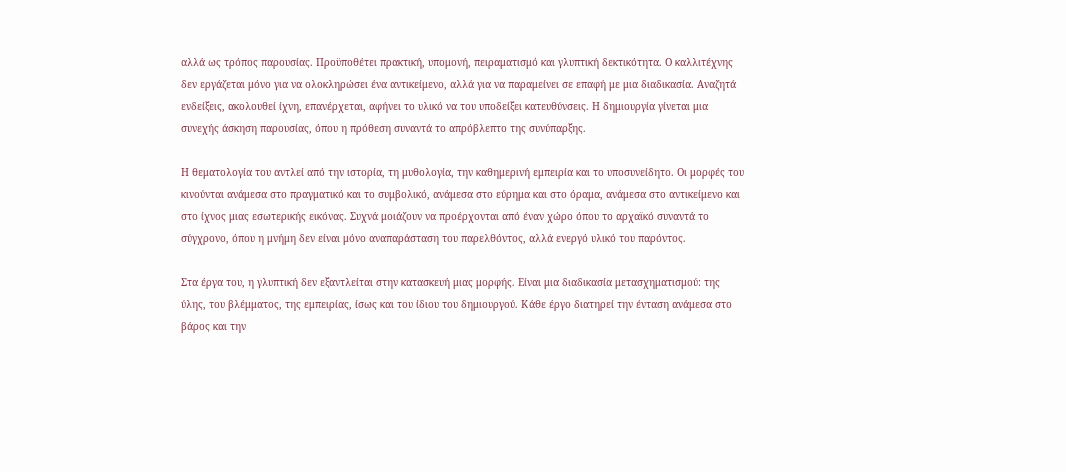αλλά ως τρόπος παρουσίας. Προϋποθέτει πρακτική, υπομονή, πειραματισμό και γλυπτική δεκτικότητα. Ο καλλιτέχνης δεν εργάζεται μόνο για να ολοκληρώσει ένα αντικείμενο, αλλά για να παραμείνει σε επαφή με μια διαδικασία. Αναζητά ενδείξεις, ακολουθεί ίχνη, επανέρχεται, αφήνει το υλικό να του υποδείξει κατευθύνσεις. Η δημιουργία γίνεται μια συνεχής άσκηση παρουσίας, όπου η πρόθεση συναντά το απρόβλεπτο της συνύπαρξης.

Η θεματολογία του αντλεί από την ιστορία, τη μυθολογία, την καθημερινή εμπειρία και το υποσυνείδητο. Οι μορφές του κινούνται ανάμεσα στο πραγματικό και το συμβολικό, ανάμεσα στο εύρημα και στο όραμα, ανάμεσα στο αντικείμενο και στο ίχνος μιας εσωτερικής εικόνας. Συχνά μοιάζουν να προέρχονται από έναν χώρο όπου το αρχαϊκό συναντά το σύγχρονο, όπου η μνήμη δεν είναι μόνο αναπαράσταση του παρελθόντος, αλλά ενεργό υλικό του παρόντος.

Στα έργα του, η γλυπτική δεν εξαντλείται στην κατασκευή μιας μορφής. Είναι μια διαδικασία μετασχηματισμού: της ύλης, του βλέμματος, της εμπειρίας, ίσως και του ίδιου του δημιουργού. Κάθε έργο διατηρεί την ένταση ανάμεσα στο βάρος και την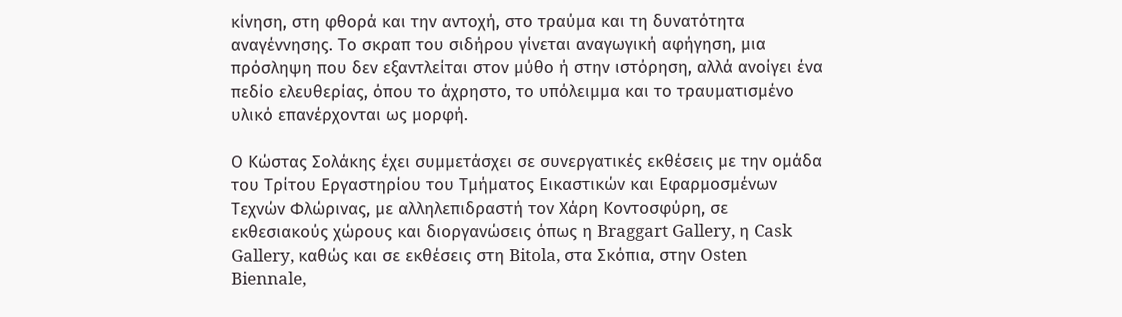κίνηση, στη φθορά και την αντοχή, στο τραύμα και τη δυνατότητα αναγέννησης. Το σκραπ του σιδήρου γίνεται αναγωγική αφήγηση, μια πρόσληψη που δεν εξαντλείται στον μύθο ή στην ιστόρηση, αλλά ανοίγει ένα πεδίο ελευθερίας, όπου το άχρηστο, το υπόλειμμα και το τραυματισμένο υλικό επανέρχονται ως μορφή.

Ο Κώστας Σολάκης έχει συμμετάσχει σε συνεργατικές εκθέσεις με την ομάδα του Τρίτου Εργαστηρίου του Τμήματος Εικαστικών και Εφαρμοσμένων Τεχνών Φλώρινας, με αλληλεπιδραστή τον Χάρη Κοντοσφύρη, σε εκθεσιακούς χώρους και διοργανώσεις όπως η Braggart Gallery, η Cask Gallery, καθώς και σε εκθέσεις στη Bitola, στα Σκόπια, στην Osten Biennale,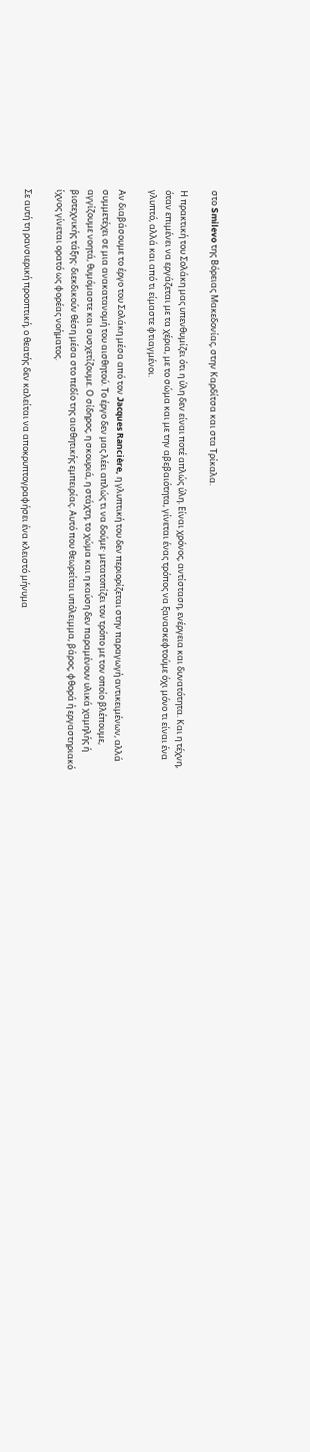στο Smilevo της Βόρειας Μακεδονίας, στην Καρδίτσα και στα Τρίκαλα.

Η πρακτική του Σολάκη μας υπενθυμίζει ότι η ύλη δεν είναι ποτέ απλώς ύλη. Είναι χρόνος, αντίσταση, ενέργεια και δυνατότητα. Και η τέχνη, όταν επιμένει να εργάζεται με τα χέρια, με το σώμα και με την αβεβαιότητα, γίνεται ένας τρόπος να ξανασκεφτούμε όχι μόνο τι είναι ένα γλυπτό, αλλά και από τι είμαστε φτιαγμένοι.

Αν διαβάσουμε το έργο του Σολάκη μέσα από τον Jacques Rancière, η γλυπτική του δεν περιορίζεται στην παραγωγή αντικειμένων, αλλά συμμετέχει σε μια ανακατανομή του αισθητού. Το έργο δεν μας λέει απλώς τι να δούμε· μετατοπίζει τον τρόπο με τον οποίο βλέπουμε, αγγίζουμε νοητά, θυμόμαστε και συσχετίζουμε. Ο σίδηρος, η σκουριά, η στάχτη, το χώμα και η καύση δεν παραμένουν υλικά χαμηλής ή βιοτεχνικής τάξης· διεκδικούν θέση μέσα στο πεδίο της αισθητικής εμπειρίας. Αυτό που θεωρείται υπόλειμμα, βάρος, φθορά ή εργαστηριακό ίχνος γίνεται ορατό ως φορέας νοήματος.

Σε αυτή τη ρανσιερική προοπτική, ο θεατής δεν καλείται να αποκρυπτογραφήσει ένα κλειστό μήνυμα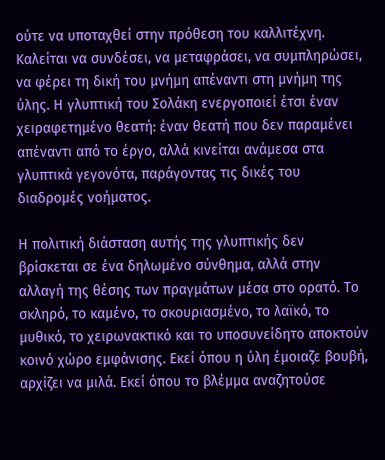ούτε να υποταχθεί στην πρόθεση του καλλιτέχνη. Καλείται να συνδέσει, να μεταφράσει, να συμπληρώσει, να φέρει τη δική του μνήμη απέναντι στη μνήμη της ύλης. Η γλυπτική του Σολάκη ενεργοποιεί έτσι έναν χειραφετημένο θεατή: έναν θεατή που δεν παραμένει απέναντι από το έργο, αλλά κινείται ανάμεσα στα γλυπτικά γεγονότα, παράγοντας τις δικές του διαδρομές νοήματος.

Η πολιτική διάσταση αυτής της γλυπτικής δεν βρίσκεται σε ένα δηλωμένο σύνθημα, αλλά στην αλλαγή της θέσης των πραγμάτων μέσα στο ορατό. Το σκληρό, το καμένο, το σκουριασμένο, το λαϊκό, το μυθικό, το χειρωνακτικό και το υποσυνείδητο αποκτούν κοινό χώρο εμφάνισης. Εκεί όπου η ύλη έμοιαζε βουβή, αρχίζει να μιλά. Εκεί όπου το βλέμμα αναζητούσε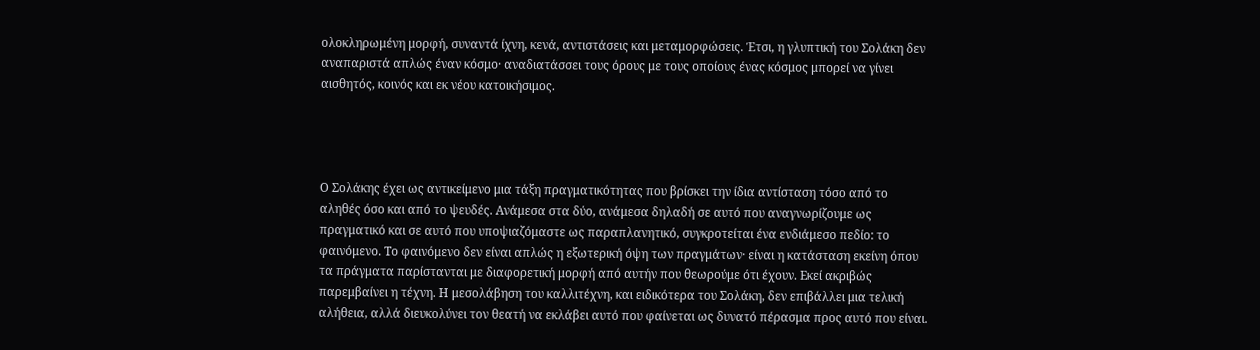ολοκληρωμένη μορφή, συναντά ίχνη, κενά, αντιστάσεις και μεταμορφώσεις. Έτσι, η γλυπτική του Σολάκη δεν αναπαριστά απλώς έναν κόσμο· αναδιατάσσει τους όρους με τους οποίους ένας κόσμος μπορεί να γίνει αισθητός, κοινός και εκ νέου κατοικήσιμος.




Ο Σολάκης έχει ως αντικείμενο μια τάξη πραγματικότητας που βρίσκει την ίδια αντίσταση τόσο από το αληθές όσο και από το ψευδές. Ανάμεσα στα δύο, ανάμεσα δηλαδή σε αυτό που αναγνωρίζουμε ως πραγματικό και σε αυτό που υποψιαζόμαστε ως παραπλανητικό, συγκροτείται ένα ενδιάμεσο πεδίο: το φαινόμενο. Το φαινόμενο δεν είναι απλώς η εξωτερική όψη των πραγμάτων· είναι η κατάσταση εκείνη όπου τα πράγματα παρίστανται με διαφορετική μορφή από αυτήν που θεωρούμε ότι έχουν. Εκεί ακριβώς παρεμβαίνει η τέχνη. Η μεσολάβηση του καλλιτέχνη, και ειδικότερα του Σολάκη, δεν επιβάλλει μια τελική αλήθεια, αλλά διευκολύνει τον θεατή να εκλάβει αυτό που φαίνεται ως δυνατό πέρασμα προς αυτό που είναι.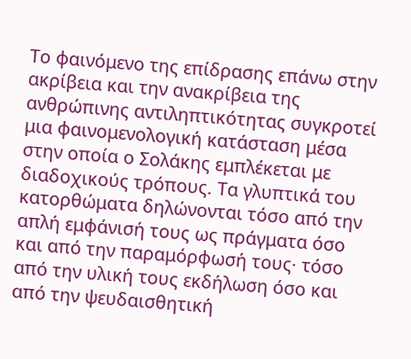Το φαινόμενο της επίδρασης επάνω στην ακρίβεια και την ανακρίβεια της ανθρώπινης αντιληπτικότητας συγκροτεί μια φαινομενολογική κατάσταση μέσα στην οποία ο Σολάκης εμπλέκεται με διαδοχικούς τρόπους. Τα γλυπτικά του κατορθώματα δηλώνονται τόσο από την απλή εμφάνισή τους ως πράγματα όσο και από την παραμόρφωσή τους· τόσο από την υλική τους εκδήλωση όσο και από την ψευδαισθητική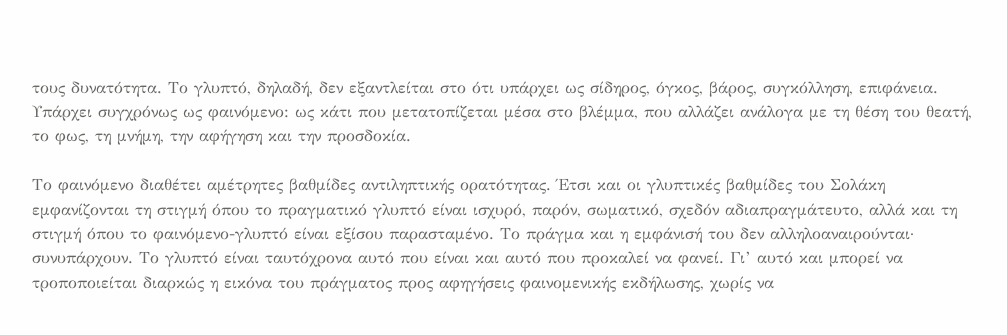τους δυνατότητα. Το γλυπτό, δηλαδή, δεν εξαντλείται στο ότι υπάρχει ως σίδηρος, όγκος, βάρος, συγκόλληση, επιφάνεια. Υπάρχει συγχρόνως ως φαινόμενο: ως κάτι που μετατοπίζεται μέσα στο βλέμμα, που αλλάζει ανάλογα με τη θέση του θεατή, το φως, τη μνήμη, την αφήγηση και την προσδοκία.

Το φαινόμενο διαθέτει αμέτρητες βαθμίδες αντιληπτικής ορατότητας. Έτσι και οι γλυπτικές βαθμίδες του Σολάκη εμφανίζονται τη στιγμή όπου το πραγματικό γλυπτό είναι ισχυρό, παρόν, σωματικό, σχεδόν αδιαπραγμάτευτο, αλλά και τη στιγμή όπου το φαινόμενο-γλυπτό είναι εξίσου παρασταμένο. Το πράγμα και η εμφάνισή του δεν αλληλοαναιρούνται· συνυπάρχουν. Το γλυπτό είναι ταυτόχρονα αυτό που είναι και αυτό που προκαλεί να φανεί. Γι’ αυτό και μπορεί να τροποποιείται διαρκώς η εικόνα του πράγματος προς αφηγήσεις φαινομενικής εκδήλωσης, χωρίς να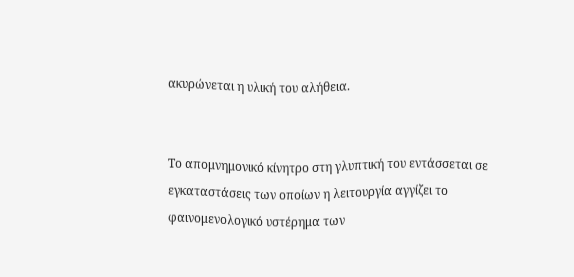ακυρώνεται η υλική του αλήθεια.


Το απομνημονικό κίνητρο στη γλυπτική του εντάσσεται σε εγκαταστάσεις των οποίων η λειτουργία αγγίζει το φαινομενολογικό υστέρημα των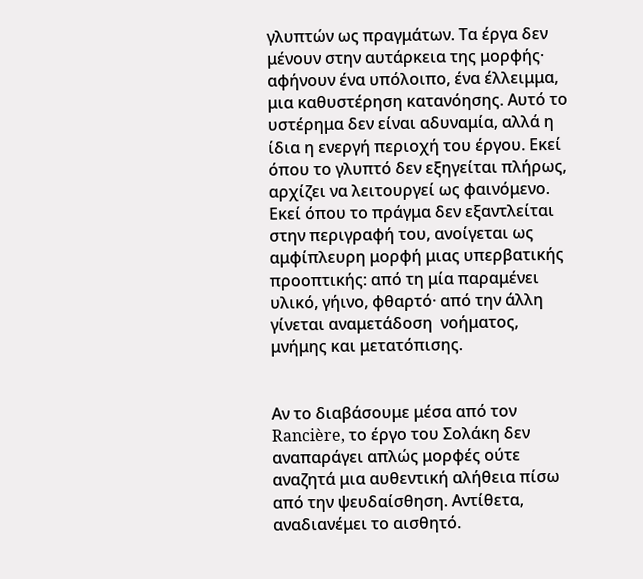γλυπτών ως πραγμάτων. Τα έργα δεν μένουν στην αυτάρκεια της μορφής· αφήνουν ένα υπόλοιπο, ένα έλλειμμα, μια καθυστέρηση κατανόησης. Αυτό το υστέρημα δεν είναι αδυναμία, αλλά η ίδια η ενεργή περιοχή του έργου. Εκεί όπου το γλυπτό δεν εξηγείται πλήρως, αρχίζει να λειτουργεί ως φαινόμενο. Εκεί όπου το πράγμα δεν εξαντλείται στην περιγραφή του, ανοίγεται ως αμφίπλευρη μορφή μιας υπερβατικής προοπτικής: από τη μία παραμένει υλικό, γήινο, φθαρτό· από την άλλη γίνεται αναμετάδοση  νοήματος, μνήμης και μετατόπισης.


Αν το διαβάσουμε μέσα από τον Rancière, το έργο του Σολάκη δεν αναπαράγει απλώς μορφές ούτε αναζητά μια αυθεντική αλήθεια πίσω από την ψευδαίσθηση. Αντίθετα, αναδιανέμει το αισθητό.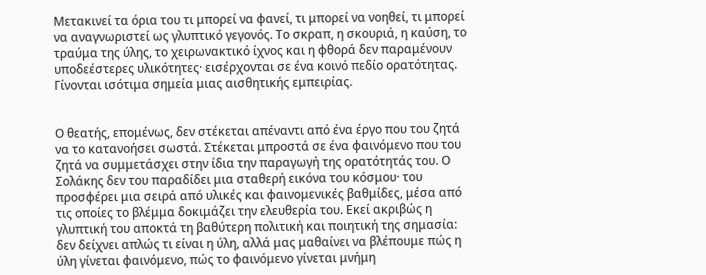Μετακινεί τα όρια του τι μπορεί να φανεί, τι μπορεί να νοηθεί, τι μπορεί να αναγνωριστεί ως γλυπτικό γεγονός. Το σκραπ, η σκουριά, η καύση, το τραύμα της ύλης, το χειρωνακτικό ίχνος και η φθορά δεν παραμένουν υποδεέστερες υλικότητες· εισέρχονται σε ένα κοινό πεδίο ορατότητας. Γίνονται ισότιμα σημεία μιας αισθητικής εμπειρίας.


Ο θεατής, επομένως, δεν στέκεται απέναντι από ένα έργο που του ζητά να το κατανοήσει σωστά. Στέκεται μπροστά σε ένα φαινόμενο που του ζητά να συμμετάσχει στην ίδια την παραγωγή της ορατότητάς του. Ο Σολάκης δεν του παραδίδει μια σταθερή εικόνα του κόσμου· του προσφέρει μια σειρά από υλικές και φαινομενικές βαθμίδες, μέσα από τις οποίες το βλέμμα δοκιμάζει την ελευθερία του. Εκεί ακριβώς η γλυπτική του αποκτά τη βαθύτερη πολιτική και ποιητική της σημασία: δεν δείχνει απλώς τι είναι η ύλη, αλλά μας μαθαίνει να βλέπουμε πώς η ύλη γίνεται φαινόμενο, πώς το φαινόμενο γίνεται μνήμη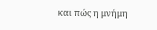και πώς η μνήμη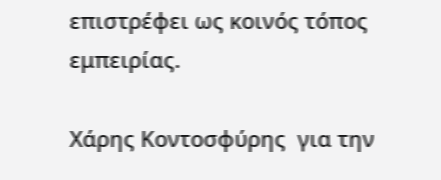επιστρέφει ως κοινός τόπος εμπειρίας.

Χάρης Κοντοσφύρης  για την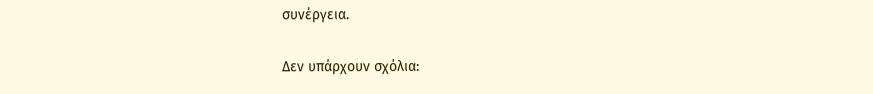συνέργεια.

Δεν υπάρχουν σχόλια: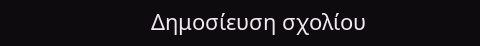Δημοσίευση σχολίου